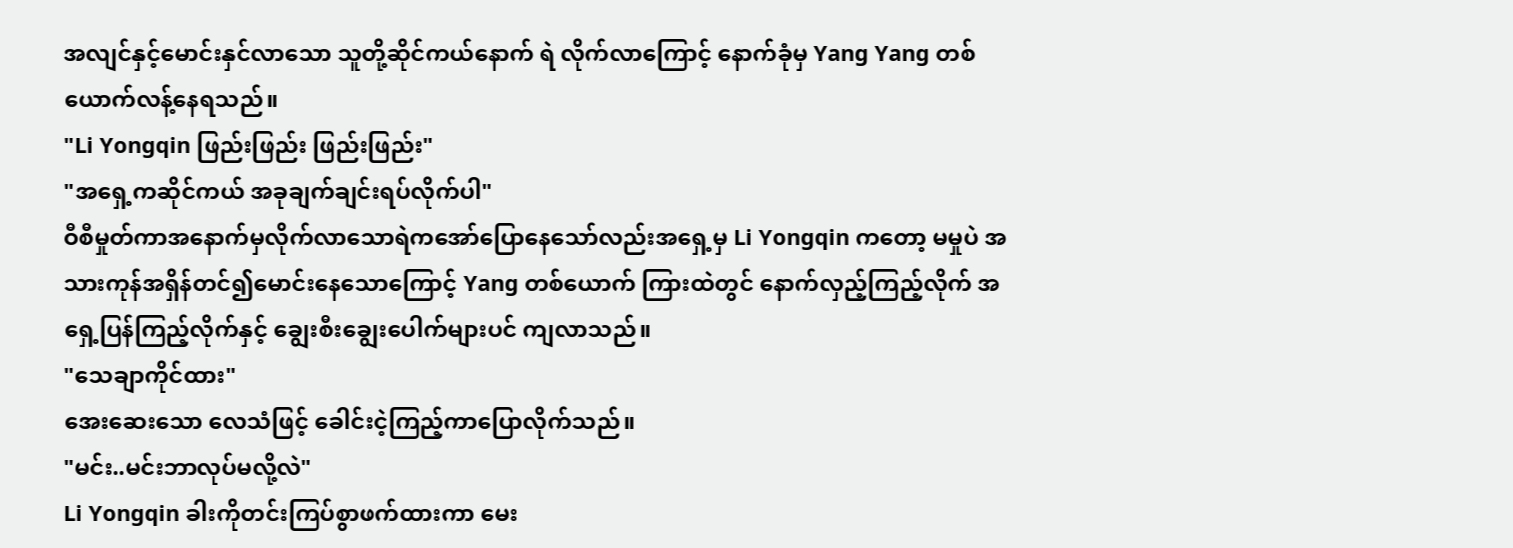အလျင်နှင့်မောင်းနှင်လာသော သူတို့ဆိုင်ကယ်နောက် ရဲ လိုက်လာကြောင့် နောက်ခုံမှ Yang Yang တစ်ယောက်လန့်နေရသည်။
"Li Yongqin ဖြည်းဖြည်း ဖြည်းဖြည်း"
"အရှေ့ကဆိုင်ကယ် အခုချက်ချင်းရပ်လိုက်ပါ"
ဝီစီမှုတ်ကာအနောက်မှလိုက်လာသောရဲကအော်ပြောနေသော်လည်းအရှေ့မှ Li Yongqin ကတော့ မမှုပဲ အသားကုန်အရှိန်တင်၍မောင်းနေသောကြောင့် Yang တစ်ယောက် ကြားထဲတွင် နောက်လှည့်ကြည့်လိုက် အရှေ့ပြန်ကြည့်လိုက်နှင့် ချွေးစီးချွေးပေါက်များပင် ကျလာသည်။
"သေချာကိုင်ထား"
အေးဆေးသော လေသံဖြင့် ခေါင်းငဲ့ကြည့်ကာပြောလိုက်သည်။
"မင်း..မင်းဘာလုပ်မလို့လဲ"
Li Yongqin ခါးကိုတင်းကြပ်စွာဖက်ထားကာ မေး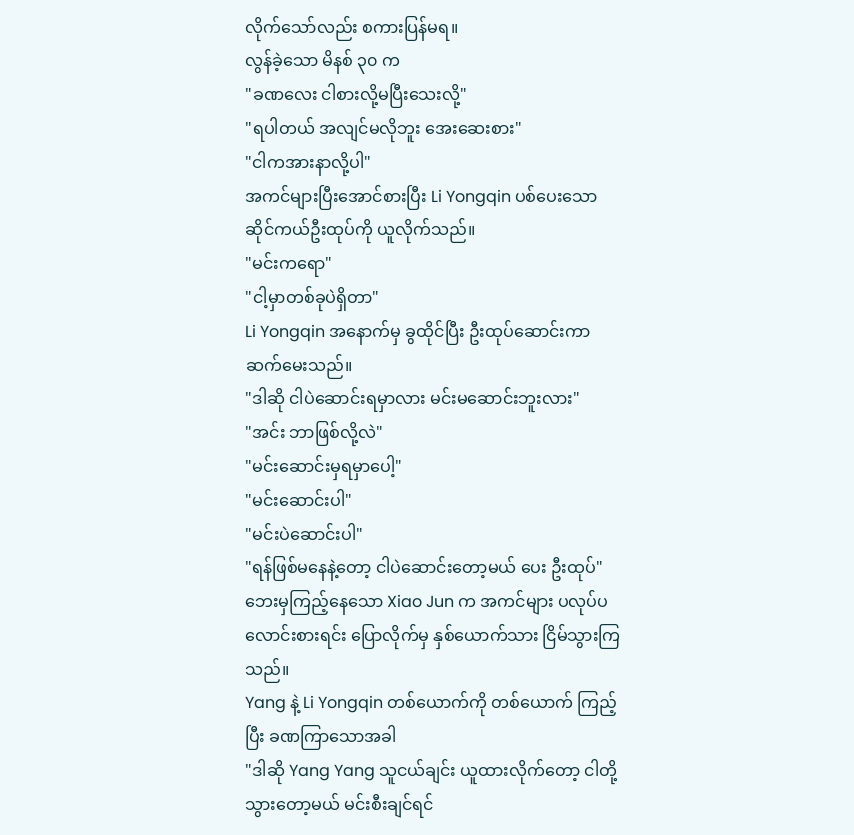လိုက်သော်လည်း စကားပြန်မရ။
လွန်ခဲ့သော မိနစ် ၃၀ က
"ခဏလေး ငါစားလို့မပြီးသေးလို့"
"ရပါတယ် အလျင်မလိုဘူး အေးဆေးစား"
"ငါကအားနာလို့ပါ"
အကင်များပြီးအောင်စားပြီး Li Yongqin ပစ်ပေးသောဆိုင်ကယ်ဦးထုပ်ကို ယူလိုက်သည်။
"မင်းကရော"
"ငါ့မှာတစ်ခုပဲရှိတာ"
Li Yongqin အနောက်မှ ခွထိုင်ပြီး ဦးထုပ်ဆောင်းကာ ဆက်မေးသည်။
"ဒါဆို ငါပဲဆောင်းရမှာလား မင်းမဆောင်းဘူးလား"
"အင်း ဘာဖြစ်လို့လဲ"
"မင်းဆောင်းမှရမှာပေါ့"
"မင်းဆောင်းပါ"
"မင်းပဲဆောင်းပါ"
"ရန်ဖြစ်မနေနဲ့တော့ ငါပဲဆောင်းတော့မယ် ပေး ဦးထုပ်"
ဘေးမှကြည့်နေသော Xiao Jun က အကင်များ ပလုပ်ပလောင်းစားရင်း ပြောလိုက်မှ နှစ်ယောက်သား ငြိမ်သွားကြသည်။
Yang နဲ့ Li Yongqin တစ်ယောက်ကို တစ်ယောက် ကြည့်ပြီး ခဏကြာသောအခါ
"ဒါဆို Yang Yang သူငယ်ချင်း ယူထားလိုက်တော့ ငါတို့သွားတော့မယ် မင်းစီးချင်ရင်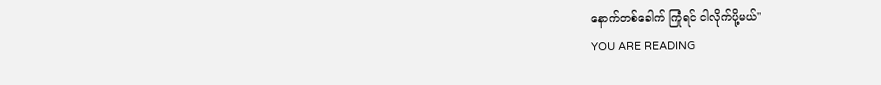နောက်တစ်ခေါက် ကြုံရင် ငါလိုက်ပို့မယ်"
YOU ARE READING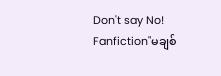Don't say No!
Fanfiction"မချစ်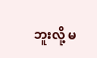ဘူးလို့ မ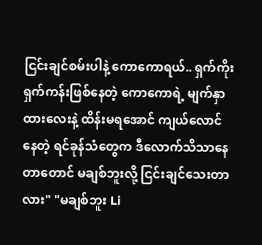ငြင်းချင်စမ်းပါနဲ့ ကောကောရယ်.. ရှက်ကိုးရှက်ကန်းဖြစ်နေတဲ့ ကောကောရဲ့ မျက်နှာထားလေးနဲ့ ထိန်းမရအောင် ကျယ်လောင်နေတဲ့ ရင်ခုန်သံတွေက ဒီလောက်သိသာနေတာတောင် မချစ်ဘူးလို့ ငြင်းချင်သေးတာလား" "မချစ်ဘူး Li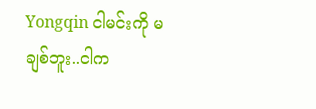Yongqin ငါမင်းကို မချစ်ဘူး..ငါက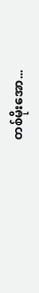တစ်မိုးအော...